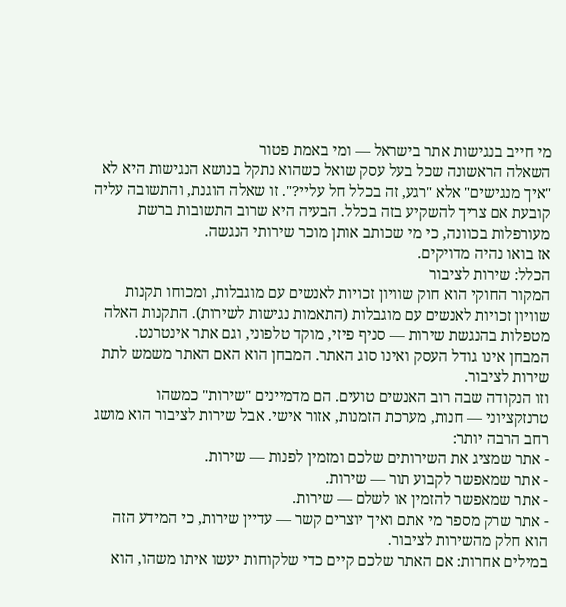מי חייב בנגישות אתר בישראל — ומי באמת פטור
השאלה הראשונה שכל בעל עסק שואל כשהוא נתקל בנושא הנגישות היא לא "איך מנגישים" אלא "רגע, זה בכלל חל עליי?". זו שאלה הוגנת, והתשובה עליה קובעת אם צריך להשקיע בזה בכלל. הבעיה היא שרוב התשובות ברשת מעורפלות בכוונה, כי מי שכותב אותן מוכר שירותי הנגשה.
אז בואו נהיה מדויקים.
הכלל: שירות לציבור
המקור החוקי הוא חוק שוויון זכויות לאנשים עם מוגבלות, ומכוחו תקנות שוויון זכויות לאנשים עם מוגבלות (התאמות נגישות לשירות). התקנות האלה מטפלות בהנגשת שירות — סניף פיזי, מוקד טלפוני, וגם אתר אינטרנט.
המבחן אינו גודל העסק ואינו סוג האתר. המבחן הוא האם האתר משמש לתת שירות לציבור.
וזו הנקודה שבה רוב האנשים טועים. הם מדמיינים "שירות" כמשהו טרנזקציוני — חנות, מערכת הזמנות, אזור אישי. אבל שירות לציבור הוא מושג רחב הרבה יותר:
- אתר שמציג את השירותים שלכם ומזמין לפנות — שירות.
- אתר שמאפשר לקבוע תור — שירות.
- אתר שמאפשר להזמין או לשלם — שירות.
- אתר שרק מספר מי אתם ואיך יוצרים קשר — עדיין שירות, כי המידע הזה הוא חלק מהשירות לציבור.
במילים אחרות: אם האתר שלכם קיים כדי שלקוחות יעשו איתו משהו, הוא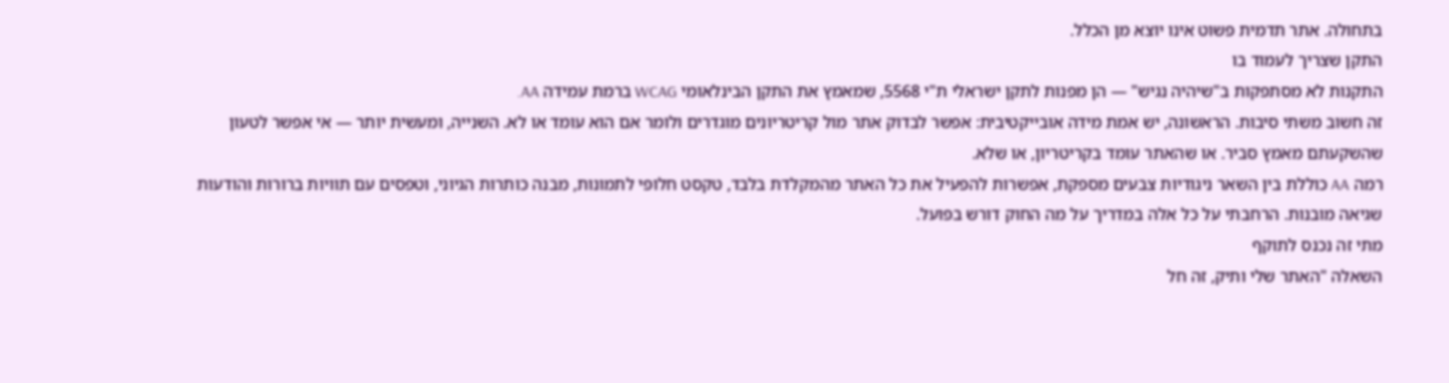בתחולה. אתר תדמית פשוט אינו יוצא מן הכלל.
התקן שצריך לעמוד בו
התקנות לא מסתפקות ב"שיהיה נגיש" — הן מפנות לתקן ישראלי ת"י 5568, שמאמץ את התקן הבינלאומי WCAG ברמת עמידה AA.
זה חשוב משתי סיבות. הראשונה, יש אמת מידה אובייקטיבית: אפשר לבדוק אתר מול קריטריונים מוגדרים ולומר אם הוא עומד או לא. השנייה, ומעשית יותר — אי אפשר לטעון שהשקעתם מאמץ סביר. או שהאתר עומד בקריטריון, או שלא.
רמה AA כוללת בין השאר ניגודיות צבעים מספקת, אפשרות להפעיל את כל האתר מהמקלדת בלבד, טקסט חלופי לתמונות, מבנה כותרות הגיוני, וטפסים עם תוויות ברורות והודעות שגיאה מובנות. הרחבתי על כל אלה במדריך על מה החוק דורש בפועל.
מתי זה נכנס לתוקף
השאלה "האתר שלי ותיק, זה חל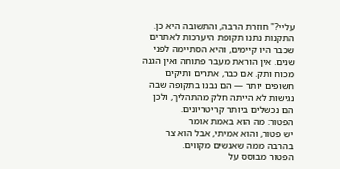עליי?" חוזרת הרבה, והתשובה היא כן.
התקנות נתנו תקופת היערכות לאתרים שכבר היו קיימים, והיא הסתיימה לפני שנים. אין הוראת מעבר פתוחה ואין הגנה מכוח ותק. אם כבר, אתרים ותיקים חשופים יותר — הם נבנו בתקופה שבה נגישות לא הייתה חלק מהתהליך, ולכן הם נכשלים ביותר קריטריונים.
הפטור: מה הוא באמת אומר
יש פטור, והוא אמיתי, אבל הוא צר בהרבה ממה שאנשים מקווים.
הפטור מבוסס על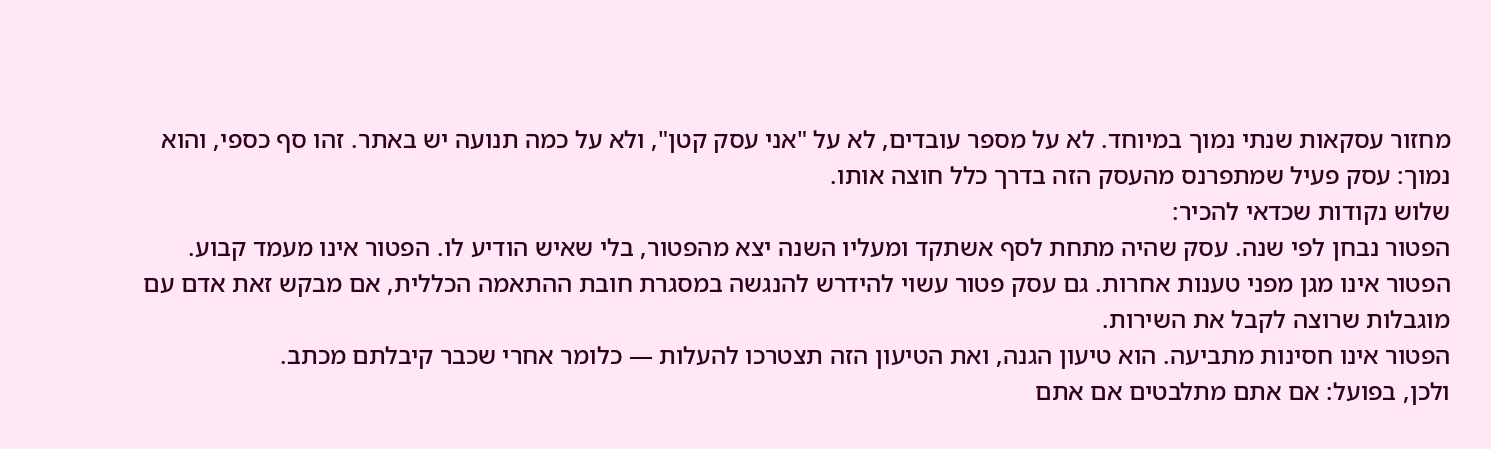מחזור עסקאות שנתי נמוך במיוחד. לא על מספר עובדים, לא על "אני עסק קטן", ולא על כמה תנועה יש באתר. זהו סף כספי, והוא נמוך: עסק פעיל שמתפרנס מהעסק הזה בדרך כלל חוצה אותו.
שלוש נקודות שכדאי להכיר:
הפטור נבחן לפי שנה. עסק שהיה מתחת לסף אשתקד ומעליו השנה יצא מהפטור, בלי שאיש הודיע לו. הפטור אינו מעמד קבוע.
הפטור אינו מגן מפני טענות אחרות. גם עסק פטור עשוי להידרש להנגשה במסגרת חובת ההתאמה הכללית, אם מבקש זאת אדם עם מוגבלות שרוצה לקבל את השירות.
הפטור אינו חסינות מתביעה. הוא טיעון הגנה, ואת הטיעון הזה תצטרכו להעלות — כלומר אחרי שכבר קיבלתם מכתב.
ולכן, בפועל: אם אתם מתלבטים אם אתם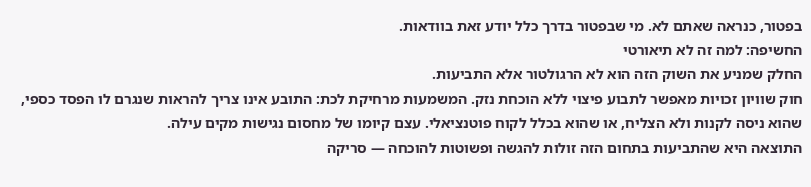בפטור, כנראה שאתם לא. מי שבפטור בדרך כלל יודע זאת בוודאות.
החשיפה: למה זה לא תיאורטי
החלק שמניע את השוק הזה הוא לא הרגולטור אלא התביעות.
חוק שוויון זכויות מאפשר לתבוע פיצוי ללא הוכחת נזק. המשמעות מרחיקת לכת: התובע אינו צריך להראות שנגרם לו הפסד כספי, שהוא ניסה לקנות ולא הצליח, או שהוא בכלל לקוח פוטנציאלי. עצם קיומו של מחסום נגישות מקים עילה.
התוצאה היא שהתביעות בתחום הזה זולות להגשה ופשוטות להוכחה — סריקה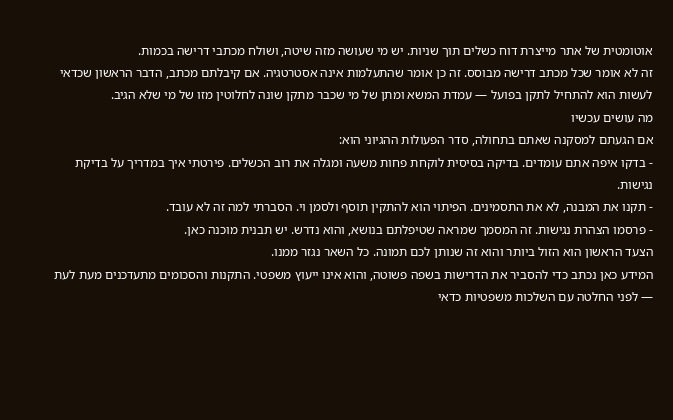אוטומטית של אתר מייצרת דוח כשלים תוך שניות. יש מי שעושה מזה שיטה, ושולח מכתבי דרישה בכמות.
זה לא אומר שכל מכתב דרישה מבוסס. זה כן אומר שהתעלמות אינה אסטרטגיה. אם קיבלתם מכתב, הדבר הראשון שכדאי לעשות הוא להתחיל לתקן בפועל — עמדת המשא ומתן של מי שכבר מתקן שונה לחלוטין מזו של מי שלא הגיב.
מה עושים עכשיו
אם הגעתם למסקנה שאתם בתחולה, סדר הפעולות ההגיוני הוא:
- בדקו איפה אתם עומדים. בדיקה בסיסית לוקחת פחות משעה ומגלה את רוב הכשלים. פירטתי איך במדריך על בדיקת נגישות.
- תקנו את המבנה, לא את התסמינים. הפיתוי הוא להתקין תוסף ולסמן וי. הסברתי למה זה לא עובד.
- פרסמו הצהרת נגישות. זה המסמך שמראה שטיפלתם בנושא, והוא נדרש. יש תבנית מוכנה כאן.
הצעד הראשון הוא הזול ביותר והוא זה שנותן לכם תמונה. כל השאר נגזר ממנו.
המידע כאן נכתב כדי להסביר את הדרישות בשפה פשוטה, והוא אינו ייעוץ משפטי. התקנות והסכומים מתעדכנים מעת לעת — לפני החלטה עם השלכות משפטיות כדאי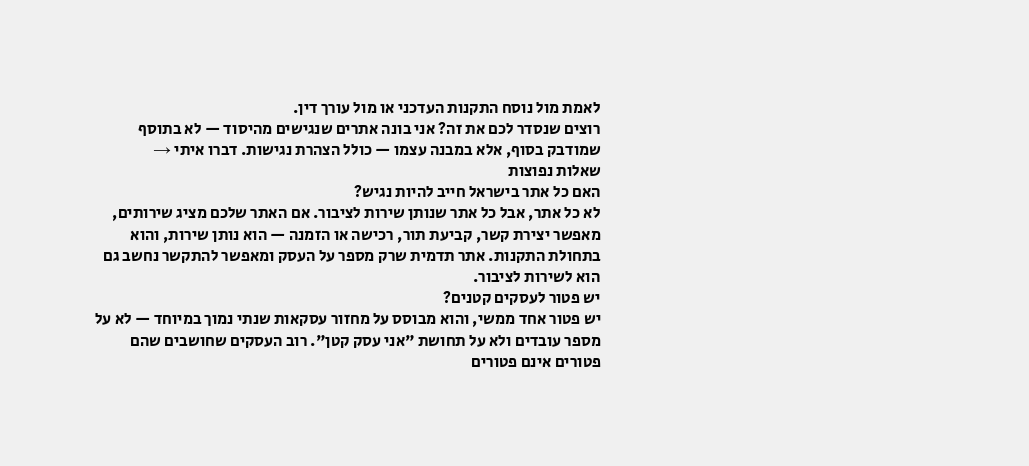לאמת מול נוסח התקנות העדכני או מול עורך דין.
רוצים שנסדר לכם את זה? אני בונה אתרים שנגישים מהיסוד — לא בתוסף שמודבק בסוף, אלא במבנה עצמו — כולל הצהרת נגישות. דברו איתי →
שאלות נפוצות
האם כל אתר בישראל חייב להיות נגיש?
לא כל אתר, אבל כל אתר שנותן שירות לציבור. אם האתר שלכם מציג שירותים, מאפשר יצירת קשר, קביעת תור, רכישה או הזמנה — הוא נותן שירות, והוא בתחולת התקנות. אתר תדמית שרק מספר על העסק ומאפשר להתקשר נחשב גם הוא לשירות לציבור.
יש פטור לעסקים קטנים?
יש פטור אחד ממשי, והוא מבוסס על מחזור עסקאות שנתי נמוך במיוחד — לא על מספר עובדים ולא על תחושת "אני עסק קטן". רוב העסקים שחושבים שהם פטורים אינם פטורים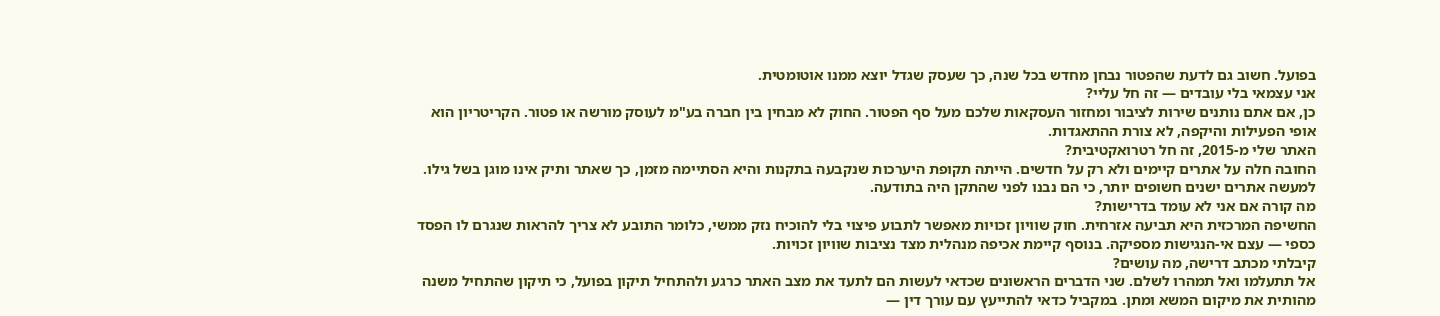בפועל. חשוב גם לדעת שהפטור נבחן מחדש בכל שנה, כך שעסק שגדל יוצא ממנו אוטומטית.
אני עצמאי בלי עובדים — זה חל עליי?
כן, אם אתם נותנים שירות לציבור ומחזור העסקאות שלכם מעל סף הפטור. החוק לא מבחין בין חברה בע"מ לעוסק מורשה או פטור. הקריטריון הוא אופי הפעילות והיקפה, לא צורת ההתאגדות.
האתר שלי מ-2015, זה חל רטרואקטיבית?
החובה חלה על אתרים קיימים ולא רק על חדשים. הייתה תקופת היערכות שנקבעה בתקנות והיא הסתיימה מזמן, כך שאתר ותיק אינו מוגן בשל גילו. למעשה אתרים ישנים חשופים יותר, כי הם נבנו לפני שהתקן היה בתודעה.
מה קורה אם אני לא עומד בדרישות?
החשיפה המרכזית היא תביעה אזרחית. חוק שוויון זכויות מאפשר לתבוע פיצוי בלי להוכיח נזק ממשי, כלומר התובע לא צריך להראות שנגרם לו הפסד כספי — עצם אי-הנגישות מספיקה. בנוסף קיימת אכיפה מנהלית מצד נציבות שוויון זכויות.
קיבלתי מכתב דרישה, מה עושים?
אל תתעלמו ואל תמהרו לשלם. שני הדברים הראשונים שכדאי לעשות הם לתעד את מצב האתר כרגע ולהתחיל תיקון בפועל, כי תיקון שהתחיל משנה מהותית את מיקום המשא ומתן. במקביל כדאי להתייעץ עם עורך דין —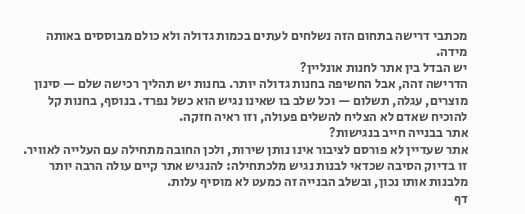מכתבי דרישה בתחום הזה נשלחים לעתים בכמות גדולה ולא כולם מבוססים באותה מידה.
יש הבדל בין אתר לחנות אונליין?
הדרישה זהה, אבל החשיפה בחנות גדולה יותר. בחנות יש תהליך רכישה שלם — סינון מוצרים, עגלה, תשלום — וכל שלב בו שאינו נגיש הוא כשל נפרד. בנוסף, בחנות קל להוכיח שאדם לא הצליח להשלים פעולה, וזו ראיה חזקה.
אתר בבנייה חייב בנגישות?
אתר שעדיין לא פורסם לציבור אינו נותן שירות, ולכן החובה מתחילה עם העלייה לאוויר. זו בדיוק הסיבה שכדאי לבנות נגיש מלכתחילה: להנגיש אתר קיים עולה הרבה יותר מלבנות אותו נכון, ובשלב הבנייה זה כמעט לא מוסיף עלות.
דף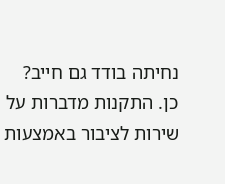נחיתה בודד גם חייב?
כן. התקנות מדברות על שירות לציבור באמצעות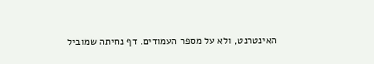האינטרנט, ולא על מספר העמודים. דף נחיתה שמוביל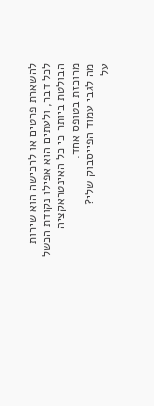להשארת פרטים או לרכישה הוא שירות לכל דבר, ולעתים הוא אפילו נקודת הכשל הבולטת ביותר כי כל האינטראקציה מרוכזת בטופס אחד.
מה לגבי עמוד הפייסבוק שלי?
על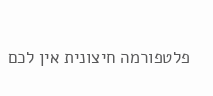פלטפורמה חיצונית אין לכם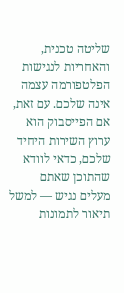שליטה טכנית, והאחריות לנגישות הפלטפורמה עצמה אינה שלכם. עם זאת, אם הפייסבוק הוא ערוץ השירות היחיד שלכם, כדאי לוודא שהתוכן שאתם מעלים נגיש — למשל תיאור לתמונות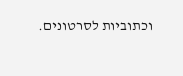וכתוביות לסרטונים.